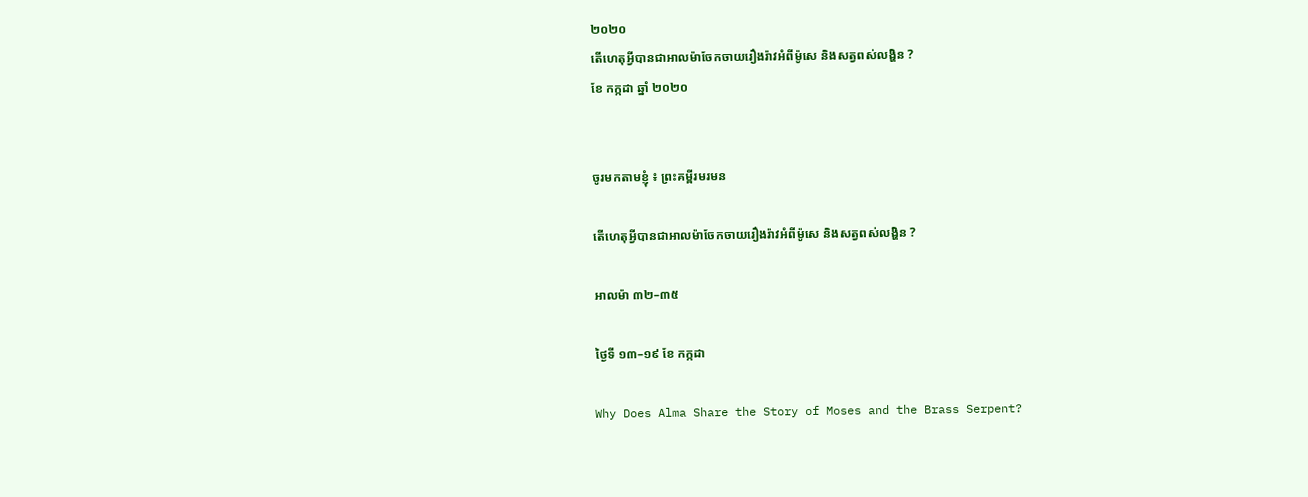២០២០
តើហេតុអ្វីបានជាអាលម៉ាចែកចាយរឿងរ៉ាវអំពីម៉ូសេ និងសត្វពស់លង្ហិន ?
ខែ កក្កដា ឆ្នាំ ២០២០


ចូរមកតាមខ្ញុំ ៖ ព្រះគម្ពីរមរមន

តើហេតុអ្វីបានជាអាលម៉ាចែកចាយរឿងរ៉ាវអំពីម៉ូសេ និងសត្វពស់លង្ហិន ?

អាលម៉ា ៣២–៣៥

ថ្ងៃទី ១៣–១៩ ខែ កក្កដា

Why Does Alma Share the Story of Moses and the Brass Serpent?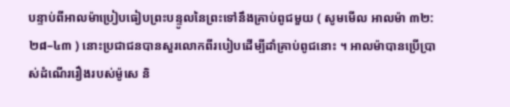បន្ទាប់ពីអាលម៉ាប្រៀបធៀបព្រះបន្ទូលនៃព្រះទៅនឹងគ្រាប់ពូជមួយ ( សូមមើល អាលម៉ា ៣២:២៨–៤៣ ) នោះប្រជាជនបានសួរលោកពីរបៀបដើម្បីដាំគ្រាប់ពូជនោះ ។ អាលម៉ាបានប្រើប្រាស់ដំណើររឿងរបស់ម៉ូសេ និ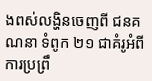ងពស់លង្ហិនចេញពី ជនគណនា ទំពូក ២១ ជាគំរូអំពីការប្រព្រឹ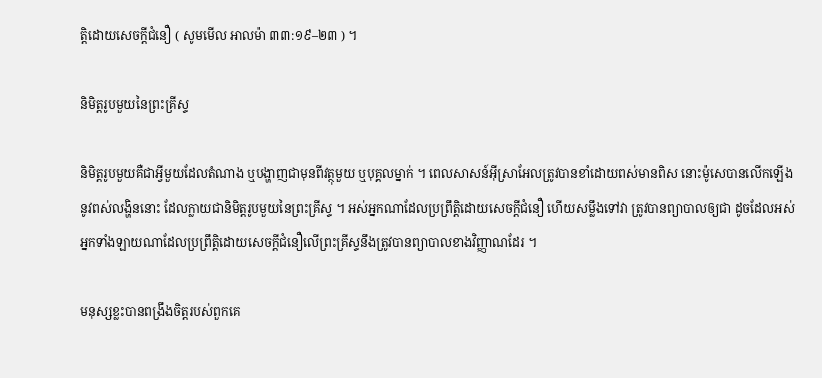ត្តិដោយសេចក្ដីជំនឿ ( សូមមើល អាលម៉ា ៣៣:១៩–២៣ ) ។

និមិត្តរូបមួយនៃព្រះគ្រីស្ទ

និមិត្តរូបមួយគឺជាអ្វីមួយដែលតំណាង ឬបង្ហាញជាមុនពីវត្ថុមួយ ឬបុគ្គលម្នាក់ ។ ពេលសាសន៍អ៊ីស្រាអែលត្រូវបានខាំដោយពស់មានពិស នោះម៉ូសេបានលើកឡើងនូវពស់លង្ហិននោះ ដែលក្លាយជានិមិត្តរូបមួយនៃព្រះគ្រីស្ទ ។ អស់អ្នកណាដែលប្រព្រឹត្តិដោយសេចក្ដីជំនឿ ហើយសម្លឹងទៅវា ត្រូវបានព្យាបាលឲ្យជា ដូចដែលអស់អ្នកទាំងឡាយណាដែលប្រព្រឹត្តិដោយសេចក្ដីជំនឿលើព្រះគ្រីស្ទនឹងត្រូវបានព្យាបាលខាងវិញ្ញាណដែរ ។

មនុស្សខ្លះបានពង្រឹងចិត្តរបស់ពួកគេ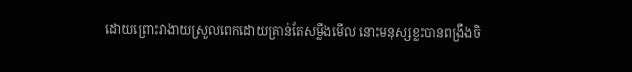ដោយព្រោះវាងាយស្រួលពេកដោយគ្រាន់តែសម្លឹងមើល នោះមនុស្សខ្លះបានពង្រឹងចិ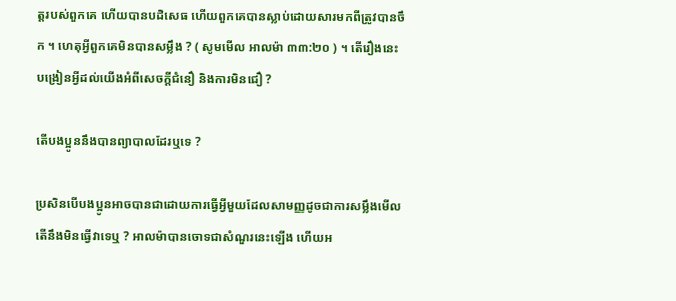ត្តរបស់ពួកគេ ហើយបានបដិសេធ ហើយពួកគេបានស្លាប់ដោយសារមកពីត្រូវបានចឹក ។ ហេតុអ្វីពួកគេមិនបានសម្លឹង ? ( សូមមើល អាលម៉ា ៣៣:២០ ) ។ តើរឿងនេះបង្រៀនអ្វីដល់យើងអំពីសេចក្ដីជំនឿ និងការមិនជឿ ?

តើបងប្អូននឹងបានព្យាបាលដែរឬទេ ?

ប្រសិនបើបងប្អូនអាចបានជាដោយការធ្វើអ្វីមួយដែលសាមញ្ញដូចជាការសម្លឹងមើល តើនឹងមិនធ្វើវាទេឬ ? អាលម៉ាបានចោទជាសំណួរនេះឡើង ហើយអ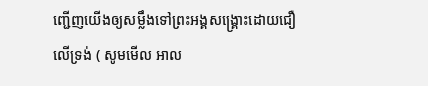ញ្ជើញយើងឲ្យសម្លឹងទៅព្រះអង្គសង្គ្រោះដោយជឿលើទ្រង់ ( សូមមើល អាល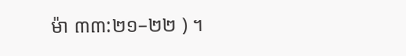ម៉ា ៣៣:២១–២២ ) ។